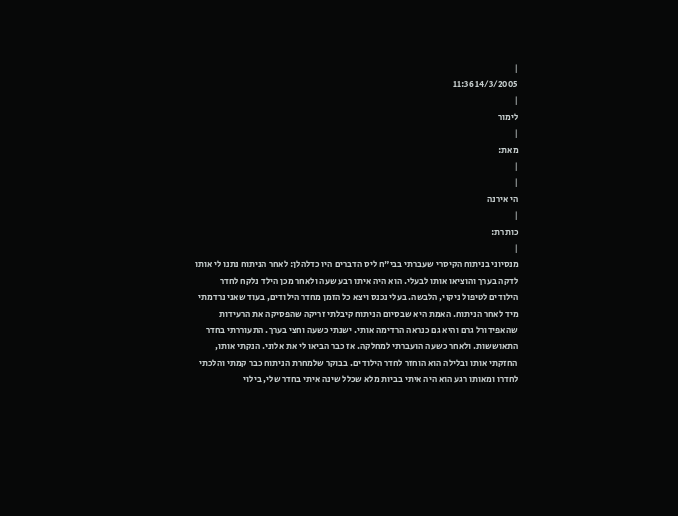|
14/3/2005 11:36
|
לימור
|
מאת:
|
|
הי אירנה
|
כותרת:
|
מנסיוני בניתוח הקיסרי שעברתי בבי"ח ליס הדברים היו כדלהלן: לאחר הניתוח נתנו לי אותו לדקה בערך והוציאו אותו לבעלי. הוא היה איתו רבע שעה ולאחר מכן הילד נלקח לחדר הילודים לטיפול ניקוי, הלבשה. בעלי נכנס ויצא כל הזמן מחדר הילודים, בעוד שאני נרדמתי מיד לאחר הניתוח. האמת היא שבסיום הניתוח קיבלתי זריקה שהפסיקה את הרעידות שהאפידורל גרם והיא גם כנראה הרדימה אותי. ישנתי כשעה וחצי בערך. התעוררתי בחדר התאוששות. ולאחר כשעה הועברתי למחלקה. אז כבר הביאו לי את אלוני. הנקתי אותו, החזקתי אותו ובלילה הוא הוחזר לחדר הילודים. בבוקר שלמחרת הניתוח כבר קמתי והלכתי לחדרו ומאותו רגע הוא היה איתי בביות מלא שכלל שינה איתי בחדר שלי, בילוי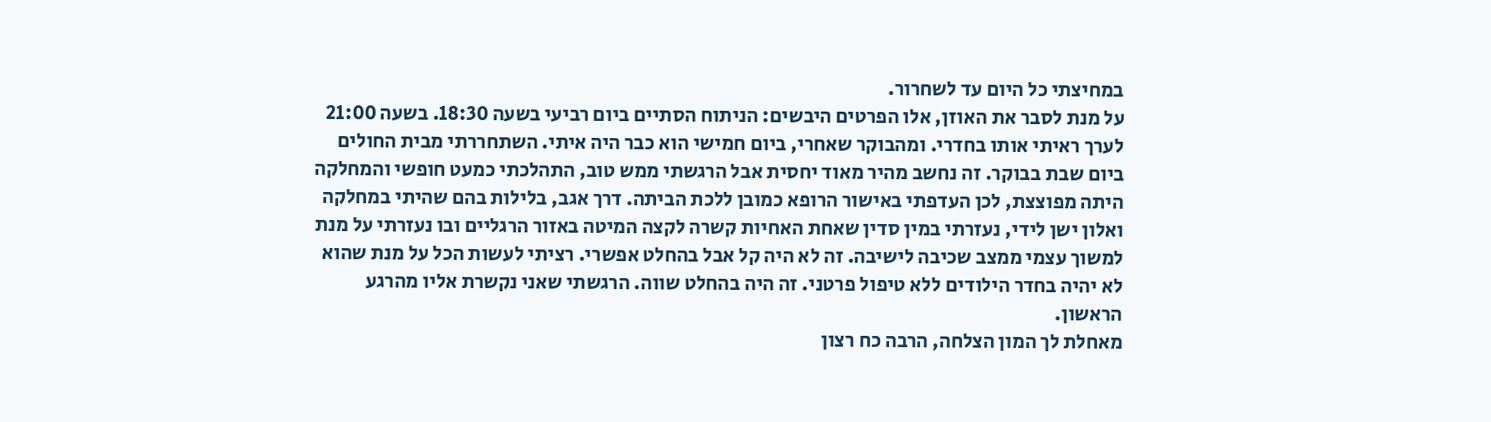במחיצתי כל היום עד לשחרור.
על מנת לסבר את האוזן, אלו הפרטים היבשים: הניתוח הסתיים ביום רביעי בשעה 18:30. בשעה 21:00 לערך ראיתי אותו בחדרי. ומהבוקר שאחרי, ביום חמישי הוא כבר היה איתי. השתחררתי מבית החולים ביום שבת בבוקר. זה נחשב מהיר מאוד יחסית אבל הרגשתי ממש טוב, התהלכתי כמעט חופשי והמחלקה היתה מפוצצת, לכן העדפתי באישור הרופא כמובן ללכת הביתה. דרך אגב, בלילות בהם שהיתי במחלקה ואלון ישן לידי, נעזרתי במין סדין שאחת האחיות קשרה לקצה המיטה באזור הרגליים ובו נעזרתי על מנת למשוך עצמי ממצב שכיבה לישיבה. זה לא היה קל אבל בהחלט אפשרי. רציתי לעשות הכל על מנת שהוא לא יהיה בחדר הילודים ללא טיפול פרטני. זה היה בהחלט שווה. הרגשתי שאני נקשרת אליו מהרגע הראשון.
מאחלת לך המון הצלחה, הרבה כח רצון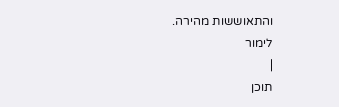והתאוששות מהירה.
לימור
|
תוכן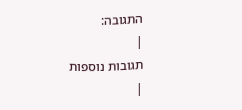התגובה:
|
תגובות נוספות
|